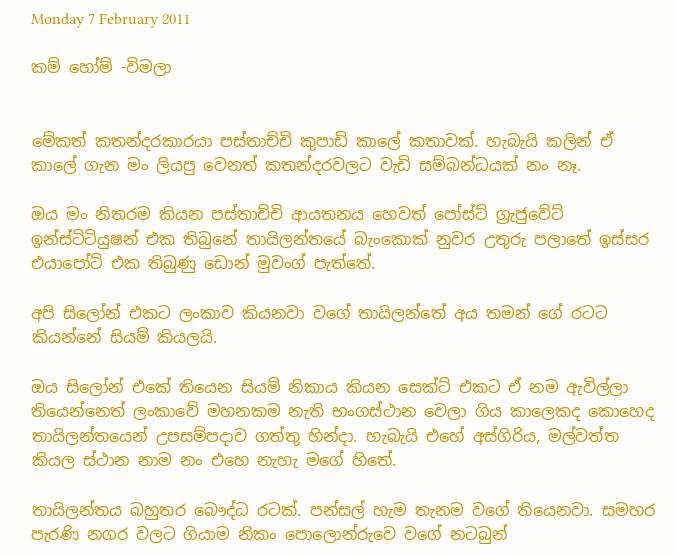Monday 7 February 2011

කම් හෝම් -විමලා


මේකත් කතන්දරකාරයා පස්තාච්චි කුපාඩි කාලේ කතාවක්. හැබැයි කලින් ඒ කාලේ ගැන මං ලියපු වෙනත් කතන්දරවලට වැඩි සම්බන්ධයක් නං නෑ.

ඔය මං නිතරම කියන පස්තාච්චි ආයතනය හෙවත් පෝස්ට් ග්‍රැජුවේට් ඉන්ස්ටිටියුෂන් එක තිබුනේ තායිලන්තයේ බැංකොක් නුවර උතුරු පලාතේ ඉස්සර එයාපෝට් එක තිබුණු ඩොන් මුවංග් පැත්තේ.

අපි සිලෝන් එකට ලංකාව කියනවා වගේ තායිලන්තේ අය තමන් ගේ රටට කියන්නේ සියම් කියලයි.

ඔය සිලෝන් එකේ තියෙන සියම් නිකාය කියන සෙක්ට් එකට ඒ නම ඇවිල්ලා තියෙන්නෙත් ලංකාවේ මහනකම නැති භංගස්ථාන වෙලා ගිය කාලෙකද කොහෙද තායිලන්තයෙන් උපසම්පදාව ගත්තු හින්දා. හැබැයි එහේ අස්ගිරිය, මල්වත්ත කියල ස්ථාන නාම නං එහෙ නැහැ මගේ හිතේ.

තායිලන්තය බහුතර බෞද්ධ රටක්. පන්සල් හැම තැනම වගේ තියෙනවා. සමහර පැරණි නගර වලට ගියාම නිකං පොලොන්රුවෙ වගේ නටබුන්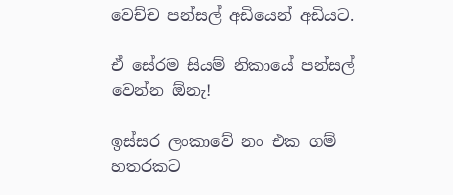වෙච්ච පන්සල් අඩියෙන් අඩියට.

ඒ සේරම සියම් නිකායේ පන්සල් වෙන්න ඕනැ!

ඉස්සර ලංකාවේ නං එක ගම් හතරකට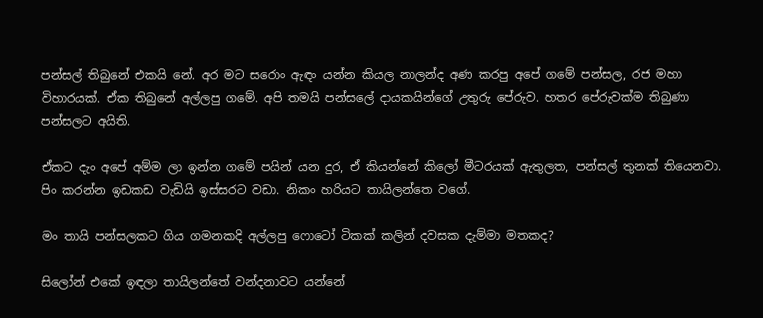පන්සල් තිබුනේ එකයි නේ. අර මට සරොං ඇඳං යන්න කියල නාලන්ද අණ කරපු අපේ ගමේ පන්සල, රජ මහා විහාරයක්. ඒක තිබුනේ අල්ලපු ගමේ. අපි තමයි පන්සලේ දායකයින්ගේ උතුරු පේරුව. හතර පේරුවක්ම තිබුණා පන්සලට අයිති.

ඒකට දැං අපේ අම්ම ලා ඉන්න ගමේ පයින් යන දුර, ඒ කියන්නේ කිලෝ මීටරයක් ඇතුලත, පන්සල් තුනක් තියෙනවා. පිං කරන්න ඉඩකඩ වැඩියි ඉස්සරට වඩා. නිකං හරියට තායිලන්තෙ වගේ.

මං තායි පන්සලකට ගිය ගමනකදි අල්ලපු ෆොටෝ ටිකක් කලින් දවසක දැම්මා මතකද?

සිලෝන් එකේ ඉඳලා තායිලන්තේ වන්දනාවට යන්නේ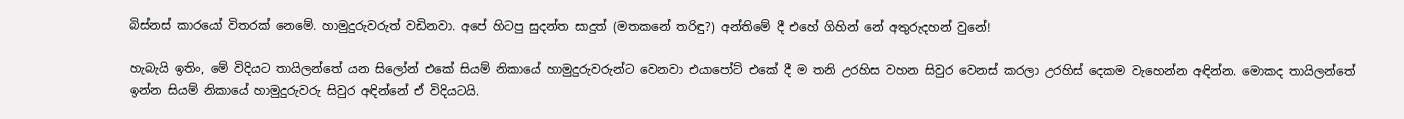බිස්නස් කාරයෝ විතරක් නෙමේ. හාමුදුරුවරුත් වඩිනවා. අපේ හිටපු සුදන්ත සාදුත් (මතකනේ තරිඳු?) අන්තිමේ දී එහේ ගිහින් නේ අතුරුදහන් වුනේ!

හැබැයි ඉතිං, මේ විදියට තායිලන්තේ යන සිලෝන් එකේ සියම් නිකායේ හාමුදුරුවරුන්ට වෙනවා එයාපෝට් එකේ දී ම තනි උරහිස වහන සිවුර වෙනස් කරලා උරහිස් දෙකම වැහෙන්න අඳින්න. මොකද තායිලන්තේ ඉන්න සියම් නිකායේ හාමුදුරුවරු සිවුර අඳින්නේ ඒ විදියටයි.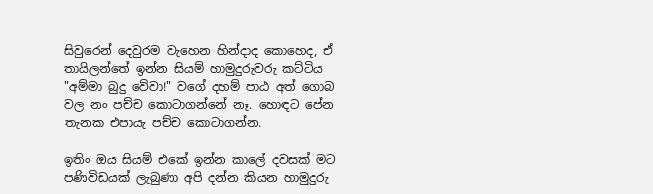සිවුරෙන් දෙවුරම වැහෙන හින්දාද කොහෙද, ඒ තායිලන්තේ ඉන්න සියම් හාමුදුරුවරු කට්ටිය "අම්මා බුදු වේවා!" වගේ දහම් පාඨ අත් ගොබ වල නං පච්ච කොටාගන්නේ නෑ. හොඳට පේන තැනක එපායැ පච්ච කොටාගන්න.

ඉතිං ඔය සියම් එකේ ඉන්න කාලේ දවසක් මට පණිවිඩයක් ලැබුණා අපි දන්න කියන හාමුදුරු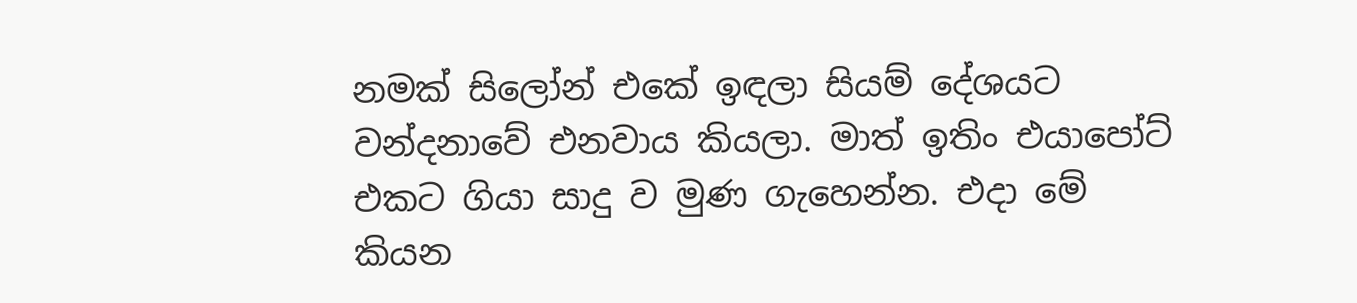නමක් සිලෝන් එකේ ඉඳලා සියම් දේශයට වන්දනාවේ එනවාය කියලා. මාත් ඉතිං එයාපෝට් එකට ගියා සාදු ව මුණ ගැහෙන්න. එදා මේ කියන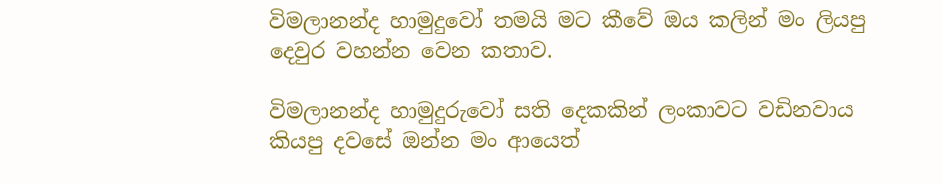විමලානන්ද හාමුදුවෝ තමයි මට කීවේ ඔය කලින් මං ලියපු දෙවුර වහන්න වෙන කතාව.

විමලානන්ද හාමුදුරුවෝ සති දෙකකින් ලංකාවට වඩිනවාය කියපු දවසේ ඔන්න මං ආයෙත්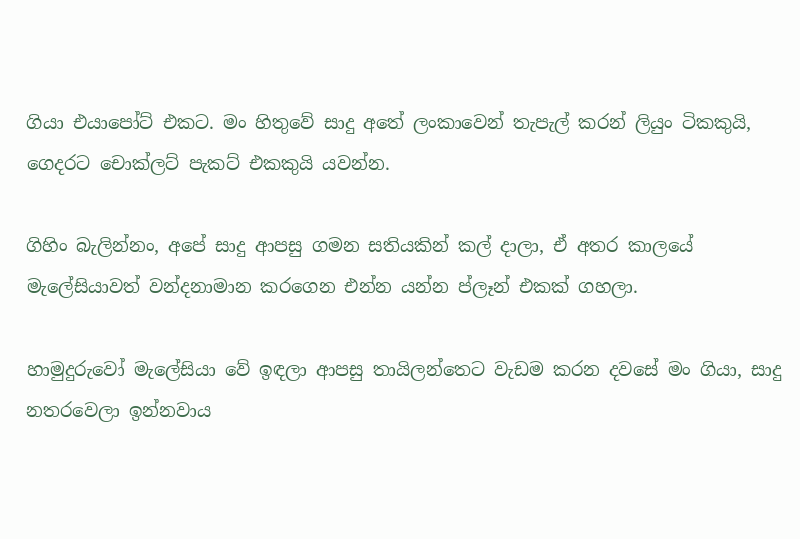ගියා එයාපෝට් එකට. මං හිතුවේ සාදු අතේ ලංකාවෙන් තැපැල් කරන් ලියුං ටිකකුයි, ගෙදරට චොක්ලට් පැකට් එකකුයි යවන්න.

ගිහිං බැලින්නං, අපේ සාදු ආපසු ගමන සතියකින් කල් දාලා, ඒ අතර කාලයේ මැලේසියාවත් වන්දනාමාන කරගෙන එන්න යන්න ප්ලෑන් එකක් ගහලා.

හාමුදුරුවෝ මැලේසියා වේ ඉඳලා ආපසු තායිලන්තෙට වැඩම කරන දවසේ මං ගියා, සාදු නතරවෙලා ඉන්නවාය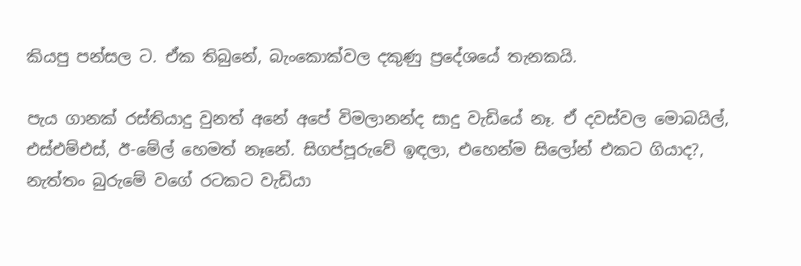කියපු පන්සල ට. ඒක තිබුනේ, බැංකොක්වල දකුණු ප්‍රදේශයේ තැනකයි.

පැය ගානක් රස්තියාදු වුනත් අනේ අපේ විමලානන්ද සාදු වැඩියේ නෑ. ඒ දවස්වල මොබයිල්, එස්එම්එස්, ඊ-මේල් හෙමත් නෑනේ. සිගප්පූරුවේ ඉඳලා, එහෙන්ම සිලෝන් එකට ගියාද?, නැත්තං බුරුමේ වගේ රටකට වැඩියා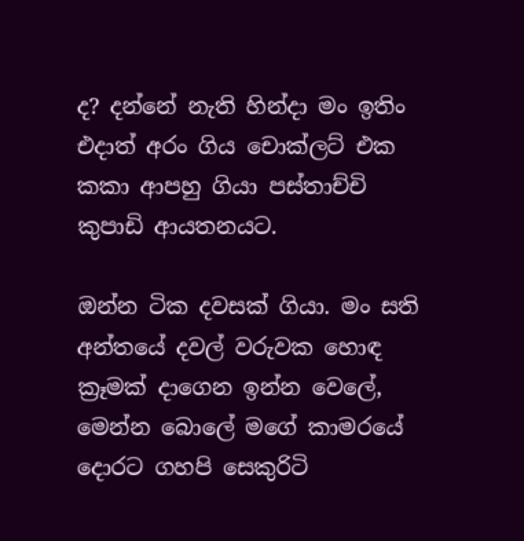ද? දන්නේ නැති හින්දා මං ඉතිං එදාත් අරං ගිය චොක්ලට් එක කකා ආපහු ගියා පස්තාච්චි කුපාඩි ආයතනයට.

ඔන්න ටික දවසක් ගියා. මං සති අන්තයේ දවල් වරුවක හොඳ ක්‍රෑමක් දාගෙන ඉන්න වෙලේ, මෙන්න බොලේ මගේ කාමරයේ දොරට ගහපි සෙකුරිටි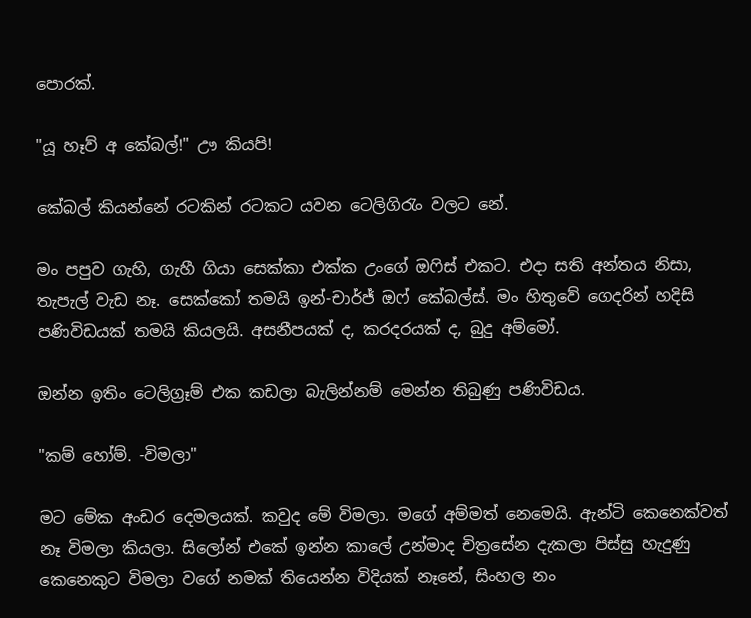පොරක්.

"යූ හෑව් අ කේබල්!" ඌ කියපි!

කේබල් කියන්නේ රටකින් රටකට යවන ටෙලිගිරැං වලට නේ.

මං පපුව ගැහි, ගැහී ගියා සෙක්කා එක්ක උංගේ ඔෆිස් එකට. එදා සති අන්තය නිසා, තැපැල් වැඩ නෑ. සෙක්කෝ තමයි ඉන්-චාර්ජ් ඔෆ් කේබල්ස්. මං හිතුවේ ගෙදරින් හදිසි පණිවිඩයක් තමයි කියලයි. අසනීපයක් ද, කරදරයක් ද, බුදු අම්මෝ.

ඔන්න ඉතිං ටෙලිග්‍රෑම් එක කඩලා බැලින්නම් මෙන්න තිබුණු පණිවිඩය.

"කම් හෝම්. -විමලා"

මට මේක අංඩර දෙමලයක්. කවුද මේ විමලා. මගේ අම්මත් නෙමෙයි. ඇන්ටි කෙනෙක්වත් නෑ විමලා කියලා. සිලෝන් එකේ ඉන්න කාලේ උන්මාද චිත්‍රසේන දැකලා පිස්සු හැදුණු කෙනෙකුට විමලා වගේ නමක් තියෙන්න විදියක් නෑනේ, සිංහල නං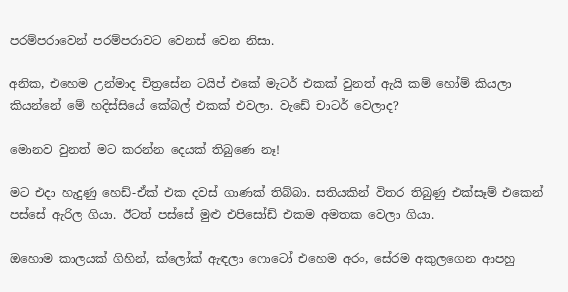පරම්පරාවෙන් පරම්පරාවට වෙනස් වෙන නිසා.

අනික, එහෙම උන්මාද චිත්‍රසේන ටයිප් එකේ මැටර් එකක් වුනත් ඇයි කම් හෝම් කියලා කියන්නේ මේ හදිස්සියේ කේබල් එකක් එවලා. වැඩේ චාටර් වෙලාද?

මොනව වුනත් මට කරන්න දෙයක් තිබුණෙ නෑ!

මට එදා හැදුණු හෙඩ්-ඒක් එක දවස් ගාණක් තිබ්බා. සතියකින් විතර තිබුණු එක්සෑම් එකෙන් පස්සේ ඇරිල ගියා. ඊටත් පස්සේ මුළු එපිසෝඩ් එකම අමතක වෙලා ගියා.

ඔහොම කාලයක් ගිහින්, ක්ලෝක් ඇඳලා ෆොටෝ එහෙම අරං, සේරම අකුලගෙන ආපහු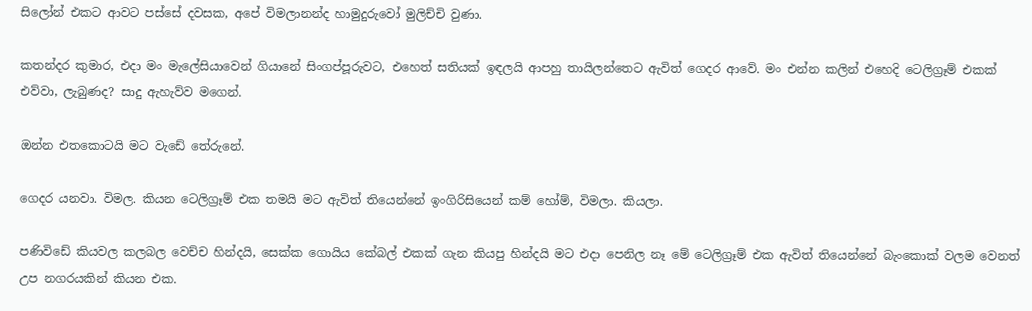සිලෝන් එකට ආවට පස්සේ දවසක, අපේ විමලානන්ද හාමුදුරුවෝ මුලිච්චි වුණා.

කතන්දර කුමාර, එදා මං මැලේසියාවෙන් ගියානේ සිංගප්පූරුවට, එහෙත් සතියක් ඉඳලයි ආපහු තායිලන්තෙට ඇවිත් ගෙදර ආවේ. මං එන්න කලින් එහෙදි ටෙලිග්‍රෑම් එකක් එව්වා, ලැබුණද? සාදු ඇහැව්ව මගෙන්.

ඔන්න එතකොටයි මට වැඩේ තේරුනේ.

ගෙදර යනවා. විමල. කියන ටෙලිග්‍රෑම් එක තමයි මට ඇවිත් තියෙන්නේ ඉංගිරිසියෙන් කම් හෝම්, විමලා. කියලා.

පණිවිඩේ කියවල කලබල වෙච්ච හින්දයි, සෙක්ක ගොයිය කේබල් එකක් ගැන කියපු හින්දයි මට එදා පෙනිල නෑ මේ ටෙලිග්‍රෑම් එක ඇවිත් තියෙන්නේ බැංකොක් වලම වෙනත් උප නගරයකින් කියන එක.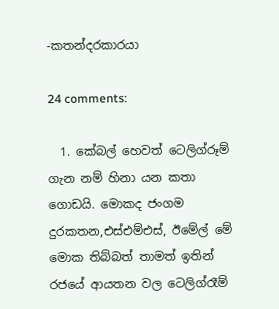-කතන්දරකාරයා

24 comments:

  1. කේබල් හෙවත් ටෙලිග්රූම් ගැන නම් හිනා යන කතා ගොඩයි. මොකද ජංගම දුරකතන,එස්එම්එස්, ඊමේල් මේ මොක තිබ්බත් තාමත් ඉතින් රජයේ ආයතන වල ටෙලිග්රෑම්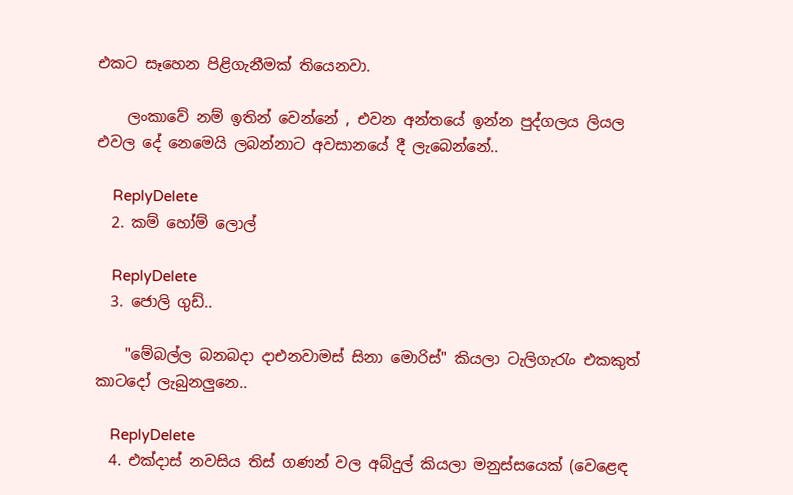එකට සෑහෙන පිළිගැනීමක් තියෙනවා.

    ලංකාවේ නම් ඉතින් වෙන්නේ , එවන අන්තයේ ඉන්න පුද්ගලය ලියල එවල දේ නෙමෙයි ලබන්නාට අවසානයේ දී ලැබෙන්නේ..

    ReplyDelete
  2. කම් හෝම් ලොල්

    ReplyDelete
  3. ජොලි ගුඩ්..

    "මේබල්ල බනබදා දාඑනවාමස් සිනා මොරිස්" කියලා ටැලිගැරැං එකකුත් කාටදෝ ලැබුනලුනෙ..

    ReplyDelete
  4. එක්දාස් නවසිය තිස් ගණන් වල අබ්දුල් කියලා මනුස්සයෙක් (වෙළෙඳ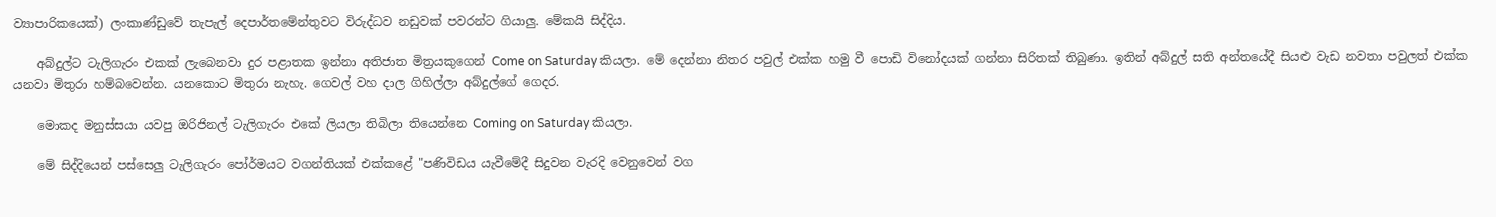ව්‍යාපාරිකයෙක්) ලංකාණ්ඩුවේ තැපැල් දෙපාර්තමේන්තුවට විරුද්ධව නඩුවක් පවරන්ට ගියාලු. මේකයි සිද්දිය.

    අබ්දුල්ට ටැලිගැරං එකක් ලැබෙනවා දුර පළාතක ඉන්නා අතිජාත මිත්‍රයකුගෙන් Come on Saturday කියලා. මේ දෙන්නා නිතර පවුල් එක්ක හමු වී පොඩි විනෝදයක් ගන්නා සිරිතක් තිබුණා. ඉතින් අබ්දුල් සති අන්තයේදී සියළු වැඩ නවතා පවුලත් එක්ක යනවා මිතුරා හම්බවෙන්න. යනකොට මිතුරා නැහැ. ගෙවල් වහ දාල ගිහිල්ලා අබ්දුල්ගේ ගෙදර.

    මොකද මනුස්සයා යවපු ඔරිජිනල් ටැලිගැරං එකේ ලියලා තිබිලා තියෙන්නෙ Coming on Saturday කියලා.

    මේ සිද්දියෙන් පස්සෙලු ටැලිගැරං පෝර්මයට වගන්තියක් එක්කළේ "පණිවිඩය යැවීමේදී සිදුවන වැරදි වෙනුවෙන් වග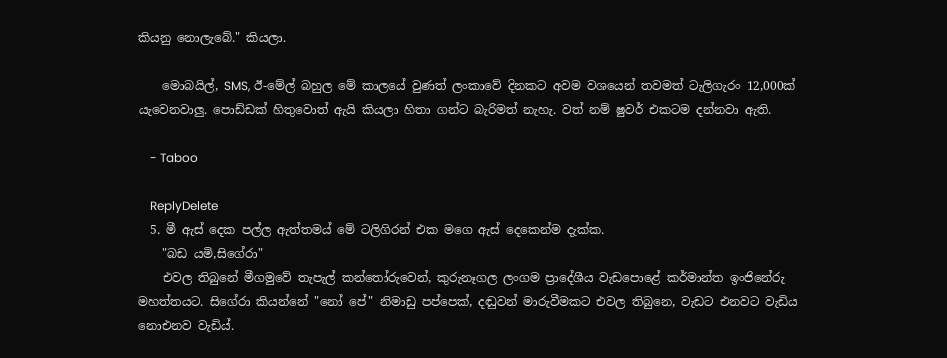කියනු නොලැබේ." කියලා.

    මොබයිල්, SMS, ඊ-මේල් බහුල මේ කාලයේ වුණත් ලංකාවේ දිනකට අවම වශයෙන් තවමත් ටැලිගැරං 12,000ක් යැවෙනවාලු. පොඩ්ඩක් හිතුවොත් ඇයි කියලා හිතා ගන්ට බැරිමත් නැහැ. වත් නම් ෂුවර් එකටම දන්නවා ඇති.

    - Taboo

    ReplyDelete
  5. මී ඇස් දෙක පල්ල ඇත්තමය් මේ ටලිගිරන් එක මගෙ ඇස් දෙකෙන්ම දැක්ක.
    "බඩ යමි,සිගේරා"
    එවල තිබුනේ මීගමුවේ තැපැල් කන්තෝරුවෙන්, කුරුනෑගල ලංගම ප්‍රාදේශීය වැඩපොළේ කර්මාන්ත ඉංජිනේරු මහත්තයට. සිගේරා කියන්නේ "නෝ පේ" නිමාඩු පප්පෙක්, දඬුවන් මාරුවීමකට එවල තිබුනෙ, වැඩට එනවට වැඩිය නොඑනව වැඩිය්.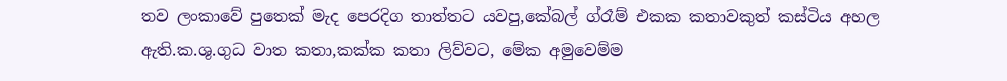තව ලංකාවේ පුතෙක් මැද පෙරදිග තාත්තට යවපු,කේබල් ග්රෑම් එකක කතාවකුත් කස්ටිය අහල ඇති.ක.ශු.ගුධ වාත කතා,කක්ක කතා ලිව්වට, මේක අමුවෙම්ම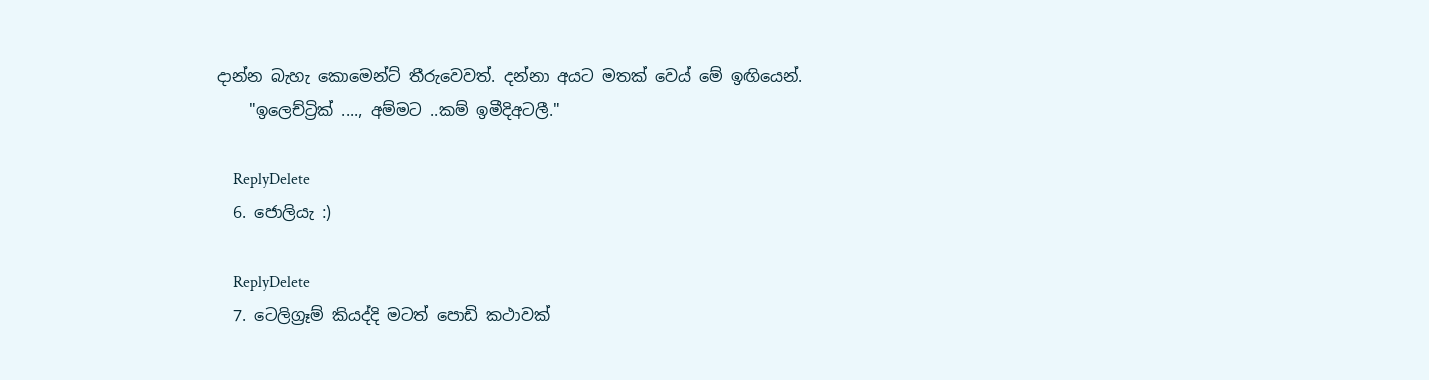දාන්න බැහැ කොමෙන්ට් තීරුවෙවත්. දන්නා අයට මතක් වෙය් මේ ඉඟියෙන්.
    "ඉලෙච්ට්‍රික් ...., අම්මට ..කම් ඉමීදිඅටලී."

    ReplyDelete
  6. ජොලියැ :)

    ReplyDelete
  7. ටෙලිග්‍රෑම් කියද්දි මටත් පොඩි කථාවක්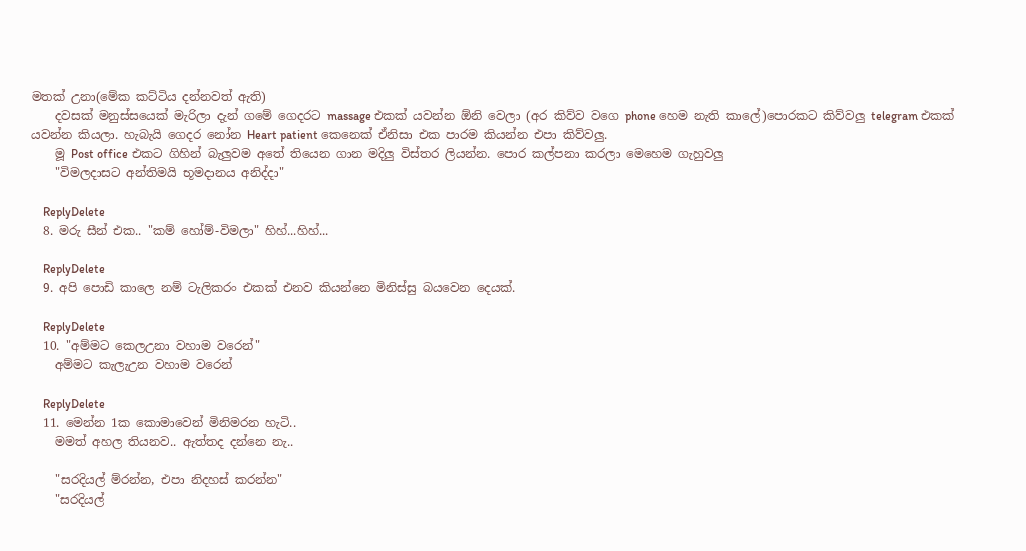මතක් උනා(මේක කට්ටිය දන්නවත් ඇති)
    දවසක් මනුස්සයෙක් මැරිලා දැන් ගමේ ගෙදරට massage එකක් යවන්න ඕනි වෙලා (අර කිව්ව වගෙ phone හෙම නැති කාලේ)පොරකට කිව්වලු telegram එකක් යවන්න කියලා. හැබැයි ගෙදර නෝන Heart patient කෙ‍නෙක් ඒනිසා එක පාරම කියන්න එපා කිව්වලු.
    මූ Post office එකට ගිහින් බැලුවම අතේ තියෙන ගාන මදිලු විස්තර ලියන්න. පොර කල්පනා කරලා මෙහෙම ගැහුවලු
    "විමලදාසට අන්තිමයි භූමදානය අනිද්දා"

    ReplyDelete
  8. මරු සීන් එක.. "කම් හෝම්-විමලා" හිහ්...හිහ්...

    ReplyDelete
  9. අපි පොඩි කාලෙ නම් ටැලිකරං එකක් එනව කියන්නෙ මිනිස්සු බයවෙන දෙයක්.

    ReplyDelete
  10. "අම්මට කෙලඋනා වහාම වරෙන්"
    අම්මට කැලැඋන වහාම වරෙන්

    ReplyDelete
  11. මෙන්න 1ක කොමාවෙන් මිනිමරන හැටි..
    මමත් අහල තියනව.. ඇත්තද දන්නෙ නැ..

    "සරදියල් ම්රන්න, එපා නිදහස් කරන්න"
    "සරදියල්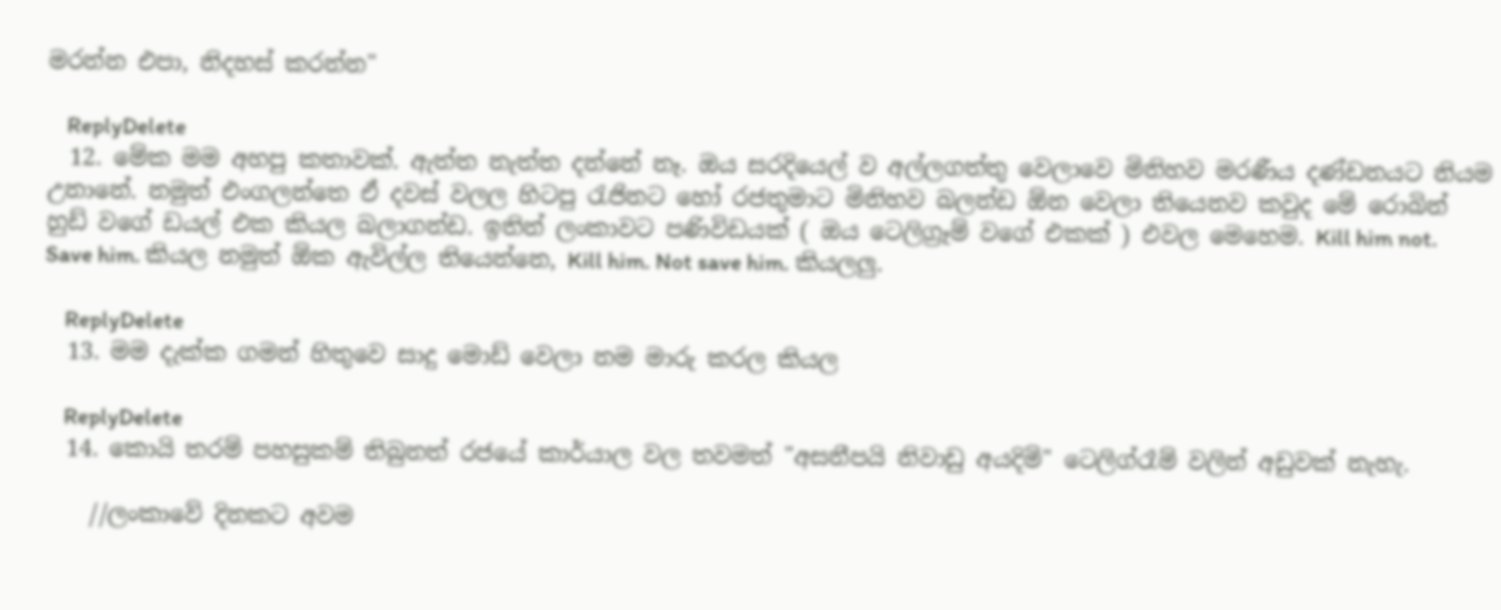මරන්න එපා, නිදහස් කරන්න"

    ReplyDelete
  12. මේක මම අහපු කතාවක්. ඇත්ත නැත්ත දන්නේ නෑ. ඔය සරදියෙල් ව අල්ලගත්තු වෙලාවෙ මිනිහව මරණීය දණ්ඩනයට නියම උනානේ. නමුත් එංගලන්තෙ ඒ දවස් වලල හිටපු රැජිනට හෝ රජතුමාට මිනිහව බලන්ඩ ඕන වෙලා තියෙනව කවුද මේ රොබින් හුඩ් වගේ ඩයල් එක කියල බලාගන්ඩ. ඉතින් ලංකාවට පණිවිඩයක් ( ඔය ටෙලිග්‍රෑම් වගේ එකක් ) එවල මෙහෙම. Kill him not. Save him. කියල නමුත් ඕක ඇවිල්ල තියෙන්නෙ, Kill him. Not save him. කියලලු.

    ReplyDelete
  13. මම දැක්ක ගමන් හිතුවෙ සාදු මොඩ් වෙලා නම මාරු කරල කියල

    ReplyDelete
  14. කොයි තරම් පහසුකම් තිබුනත් රජයේ කාර්යාල වල තවමත් "අසනීපයි නිවාඩු අයදිමි" ටෙලිග්රෑම් වලින් අඩුවක් නැහැ.

    //ලංකාවේ දිනකට අවම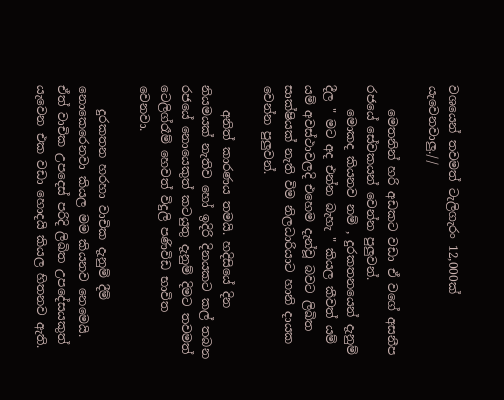වශයෙන් තවමත් ටැලිගැරං 12,000ක් යැවෙනවාලු.//

    මෙතනින් හරි අඩකට වඩා ඒ වගේ අසනීප රජයේ සේවකයන් වෙන්න පුලුවන්.
    මොකද කියනව නම් , දුරකතනයෙන් දැනුම් දීල " මට අද එන්න බැහැ " කියල කීවත් යම් යම් අවස්ථාවලදි එහෙම දැන්වූ බවට ලිඛිත සාක්ෂියක් නැති විම නිලධාරියාට හානි දායක වෙන්න පුලුවන්.

    අනිත් කාර‍ණය තමයි. හදිසියේ දින නියමයක් නැතිව ‍හෝ ඉදිරි දිනයකට කල් තබන රජයේ නොයෙකුත් කටයුතු දැනුම් දිමට තවමත් ටෙලිග්රෑම් හෙවත් විදුලි පණිවිඩ භාවිත වෙනවා.

    දුරකතන හරහා වාචික දැනුම් දීම් නොකෙරෙනවා කියල මම කියනව නෙමෙයි. ඒත් වාචික උපදෙස් පරිදි ලිඛිත උපදේසයකුත් යැවෙන එක වඩා හොදයි කියල හිතනව ඇති.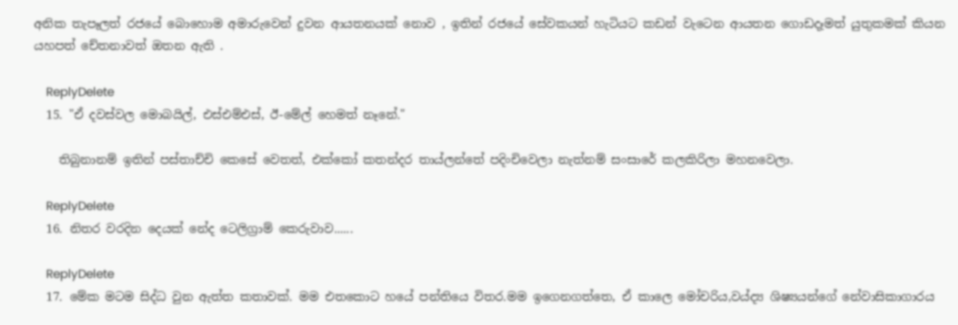අනික තැපෑලත් රජයේ බොහොම අමාරුවෙන් දුවන ආයතනයක් නොව , ඉතින් රජයේ සේවකයන් හැටියට කඩන් වැටෙන ආයතන ගොඩදෑමත් යුතුකමක් කියන යහපත් චේතනාවත් ඔතන ඇති .

    ReplyDelete
  15. "ඒ දවස්වල මොබයිල්, එස්එම්එස්, ඊ-මේල් හෙමත් නෑනේ."

    තිබුනානම් ඉතින් පස්තාච්චි කෙසේ වෙතත්, එක්කෝ කතන්දර තාය්ලන්තේ පදිංචිවෙලා නැත්නම් සංසාරේ කලකිරිලා මහනවෙලා.

    ReplyDelete
  16. නිතර වරදින දෙයක් නේද ටෙලිග්‍රාම් කෙරුවාව......

    ReplyDelete
  17. මේක මටම සිද්ධ වුන ඇත්ත කතාවක්. මම එතකොට හයේ පන්තියෙ විතර.මම ඉගෙනගත්තෙ, ඒ කාලෙ මෝචරිය,වය්ද්‍ය ශිෂ්‍යයන්ගේ නේවාසිකාගාරය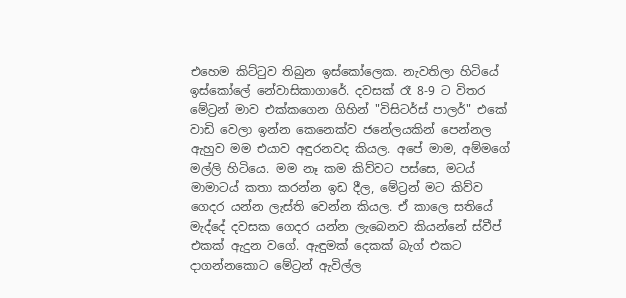එහෙම කිට්ටුව තිබුන ඉස්කෝලෙක. නැවතිලා හිටියේ ඉස්කෝලේ නේවාසිකාගාරේ. දවසක් රෑ 8-9 ට විතර මේට්‍රන් මාව එක්කගෙන ගිහින් "විසිටර්ස් පාලර්" එකේ වාඩි වෙලා ඉන්න කෙනෙක්ව ජනේලයකින් පෙන්නල ඇහුව මම එයාව අඳුරනවද කියල. අපේ මාම, අම්මගේ මල්ලි හිටියෙ. මම නෑ කම කිව්වට පස්සෙ, මටය් මාමාටය් කතා කරන්න ඉඩ දීල, මේට්‍රන් මට කිව්ව ගෙදර යන්න ලැස්ති වෙන්න කියල. ඒ කාලෙ සතියේ මැද්දේ දවසක ගෙදර යන්න ලැබෙනව කියන්නේ ස්වීප් එකක් ඇදුන වගේ. ඇඳුමක් දෙකක් බැග් එකට දාගන්නකොට මේට්‍රන් ඇවිල්ල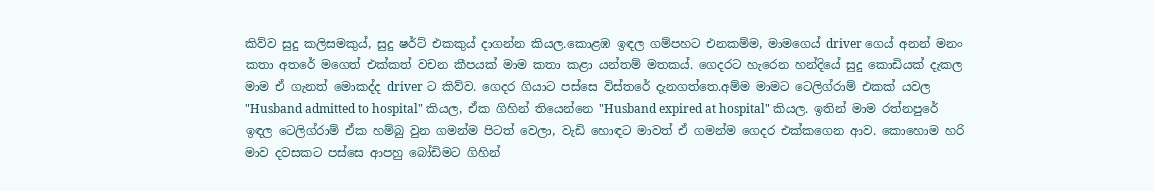කිව්ව සුදු කලිසමකුය්, සුදු ෂර්ට් එකකුය් දාගන්න කියල.කොළඹ ඉඳල ගම්පහට එනකම්ම, මාමගෙය් driver ගෙය් අනන් මනං කතා අතරේ මගෙත් එක්කත් වචන කීපයක් මාම කතා කළා යන්තම් මතකය්. ගෙදරට හැරෙන හන්දියේ සුදු කොඩියක් දැකල මාම ඒ ගැනත් මොකද්ද driver ට කිව්ව. ගෙදර ගියාට පස්සෙ විස්තරේ දැනගත්තෙ.අම්ම මාමට ටෙලිග්රාම් එකක් යවල "Husband admitted to hospital" කියල, ඒක ගිහින් තියෙන්නෙ "Husband expired at hospital" කියල. ඉතින් මාම රත්නපුරේ ඉඳල ටෙලිග්රාම් ඒක හම්බු වුන ගමන්ම පිටත් වෙලා, වැඩි හොඳට මාවත් ඒ ගමන්ම ගෙදර එක්කගෙන ආව. කොහොම හරි මාව දවසකට පස්සෙ ආපහු බෝඩිමට ගිහින්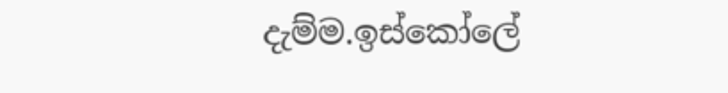දැම්ම.ඉස්කෝලේ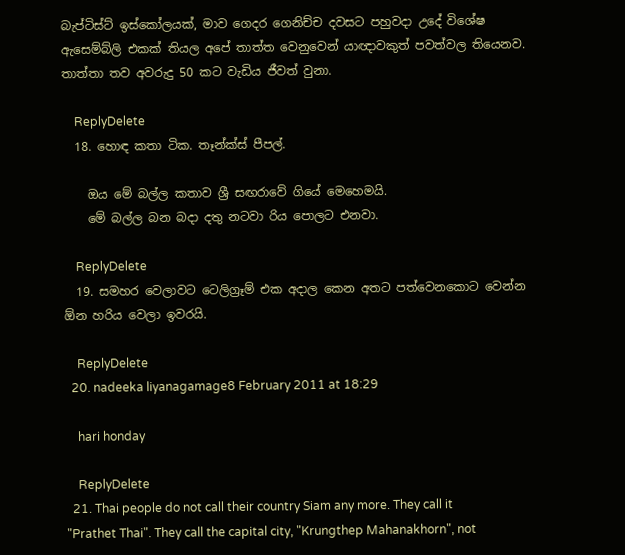බැප්ටිස්ට් ඉස්කෝලයක්, මාව ගෙදර ගෙනිච්ච දවසට පහුවදා උදේ විශේෂ ඇසෙම්බ්ලි එකක් තියල අපේ තාත්ත වෙනුවෙන් යාඥාවකුත් පවත්වල තියෙනව. තාත්තා තව අවරුදු 50 කට වැඩිය ජීවත් වුනා.

    ReplyDelete
  18. හොඳ කතා ටික. තෑන්ක්ස් පීපල්.

    ඔය මේ බල්ල කතාව ශ්‍රී සඟරාවේ ගියේ මෙහෙමයි.
    මේ බල්ල බන බදා දතු නටවා රිය පොලට එනවා.

    ReplyDelete
  19. සමහර වෙලාවට ටෙලිග්‍රෑම් එක අදාල කෙන අතට පත්වෙනකොට වෙන්න ඕන හරිය වෙලා ඉවරයි.

    ReplyDelete
  20. nadeeka liyanagamage8 February 2011 at 18:29

    hari honday

    ReplyDelete
  21. Thai people do not call their country Siam any more. They call it "Prathet Thai". They call the capital city, "Krungthep Mahanakhorn", not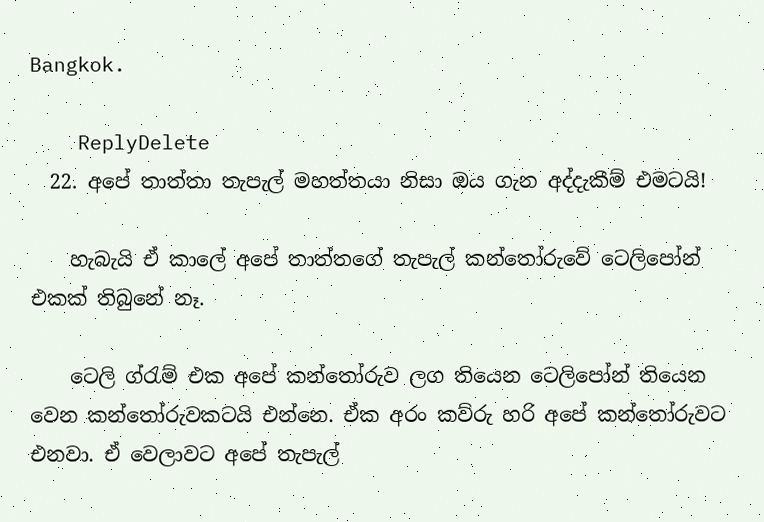Bangkok.

    ReplyDelete
  22. අපේ තාත්තා තැපැල් මහත්තයා නිසා ඔය ගැන අද්දැකීම් එමටයි!

    හැබැයි ඒ කාලේ අපේ තාත්තගේ තැපැල් කන්තෝරුවේ ටෙලිපෝන් එකක් තිබුනේ නෑ.

    ටෙලි ග්රැම් එක අපේ කන්තෝරුව ලග තියෙන ටෙලිපෝන් තියෙන වෙන කන්තෝරුවකටයි එන්නෙ. ඒක අරං කව්රු හරි අපේ කන්තෝරුවට එනවා. ඒ වෙලාවට අපේ තැපැල්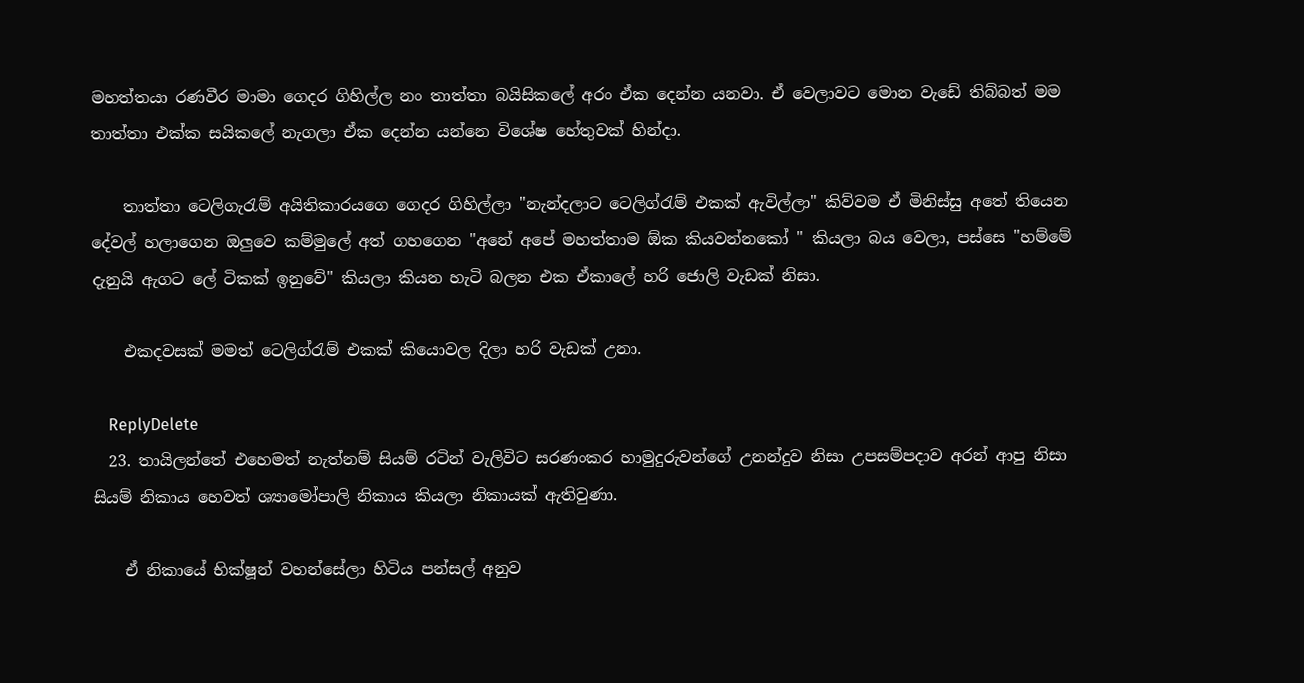මහත්තයා රණවීර මාමා ගෙදර ගිහිල්ල නං තාත්තා බයිසිකලේ අරං ඒක දෙන්න යනවා. ඒ වෙලාවට මොන වැඩේ තිබ්බත් මම තාත්තා එක්ක සයිකලේ නැගලා ඒක දෙන්න යන්නෙ විශේෂ හේතුවක් හින්දා.

    තාත්තා ටෙලිගැරැම් අයිතිකාරයගෙ ගෙදර ගිහිල්ලා "නැන්දලාට ටෙලිග්රැම් එකක් ඇවිල්ලා" කිව්වම ඒ මිනිස්සු අතේ තියෙන දේවල් හලාගෙන ඔලුවෙ කම්මුලේ අත් ගහගෙන "අනේ අපේ මහත්තාම ඕක කියවන්නකෝ " කියලා බය වෙලා, පස්සෙ "හම්මේ දැනුයි ඇගට ලේ ටිකක් ඉනුවේ" කියලා කියන හැටි බලන එක ඒකාලේ හරි ජොලි වැඩක් නිසා.

    එකදවසක් මමත් ටෙලිග්රැම් එකක් කියොවල දිලා හරි වැඩක් උනා.

    ReplyDelete
  23. තායිලන්තේ එහෙමත් නැත්නම් සියම් රටින් වැලිවිට සරණංකර හාමුදුරුවන්ගේ උනන්දුව නිසා උපසම්පදාව අරන් ආපු නිසා සියම් නිකාය හෙවත් ශ්‍යාමෝපාලි නිකාය කියලා නිකායක් ඇතිවුණා.

    ඒ නිකායේ භික්ෂූන් වහන්සේලා හිටිය පන්සල් අනුව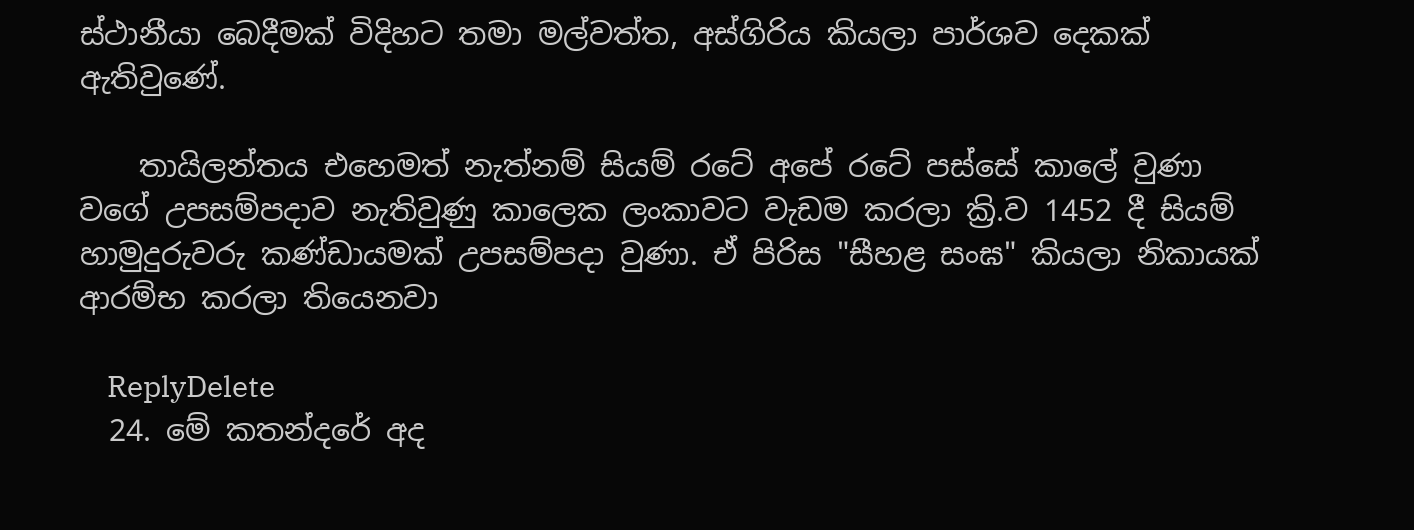ස්ථානීයා බෙදීමක් විදිහට තමා මල්වත්ත, අස්ගිරිය කියලා පාර්ශව දෙකක් ඇතිවුණේ.

    තායිලන්තය එහෙමත් නැත්නම් සියම් රටේ අපේ රටේ පස්සේ කාලේ වුණා වගේ උපසම්පදාව නැතිවුණු කාලෙක ලංකාවට වැඩම කරලා ක්‍රි.ව 1452 දී සියම් හාමුදුරුවරු කණ්ඩායමක් උපසම්පදා වුණා. ඒ පිරිස "සීහළ සංඝ" කියලා නිකායක් ආරම්භ කරලා තියෙනවා

    ReplyDelete
  24. මේ කතන්දරේ අද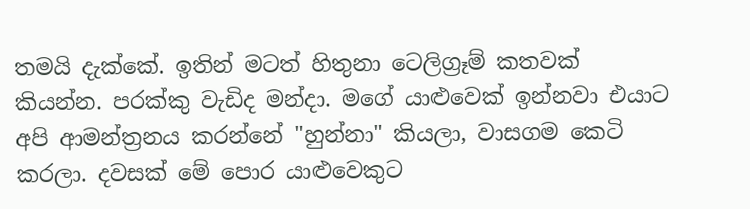තමයි දැක්කේ. ඉතින් මටත් හිතුනා ටෙලිග්‍රෑම් කතවක් කියන්න. පරක්කු වැඩිද මන්දා. මගේ යාළුවෙක් ඉන්නවා එයාට අපි ආමන්ත්‍රනය කරන්නේ "හුන්නා" කියලා, වාසගම කෙටි කරලා. දවසක් මේ පොර යාළුවෙකුට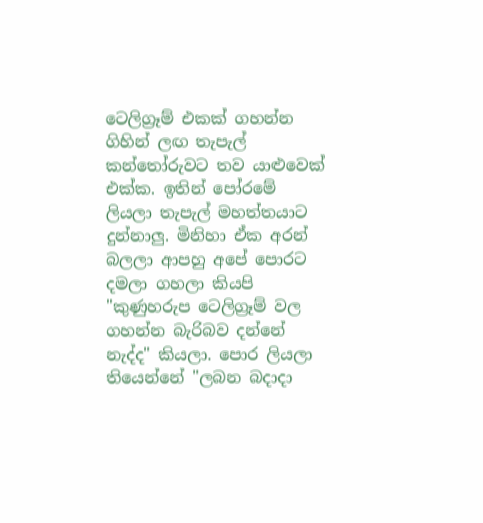ටෙලිග්‍රෑම් එකක් ගහන්න ගිහින් ලඟ තැපැල් කන්තෝරුවට තව යාළුවෙක් එක්ක. ඉතින් පෝරමේ ලියලා තැපැල් මහත්තයාට දුන්නාලු. මිනිහා ඒක අරන් බලලා ආපහු අපේ පොරට දමලා ගහලා කියපි "කුණුහරුප ටෙලිග්‍රෑම් වල ගහන්න බැරිබව දන්නේ නැද්ද" කියලා. පොර ලියලා තියෙන්නේ "ලබන බදාදා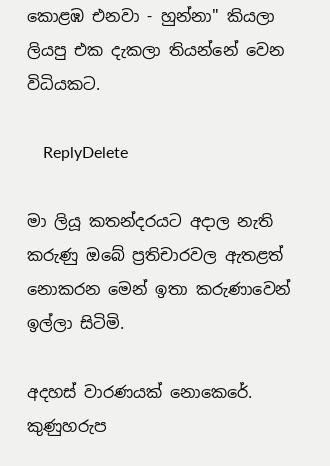කොළඹ එනවා - හුන්නා" කියලා ලියපු එක දැකලා තියන්නේ වෙන විධියකට.

    ReplyDelete

මා ලියූ කතන්දරයට අදාල නැති කරුණු ඔබේ ප්‍රතිචාරවල ඇතළත් නොකරන මෙන් ඉතා කරුණාවෙන් ඉල්ලා සිටිමි.

අදහස් වාරණයක් නොකෙරේ. කුණුහරුප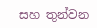සහ තුන්වන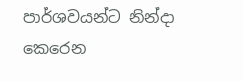පාර්ශවයන්ට නින්දා කෙරෙන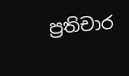ප්‍රතිචාර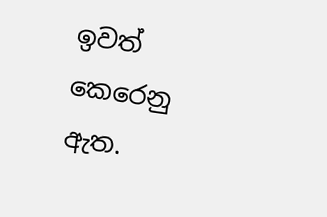ඉවත් කෙරෙනු ඇත.